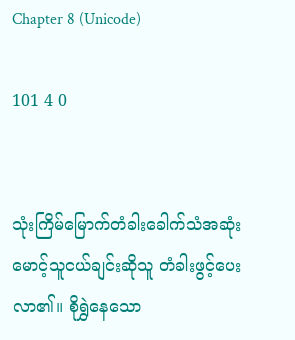Chapter 8 (Unicode)

101 4 0


သုံးကြိမ်မြောက်တံခါးခေါက်သံအဆုံး မောင့်သူငယ်ချင်းဆိုသူ တံခါးဖွင့်ပေးလာ၏။ စိုရွှဲနေသော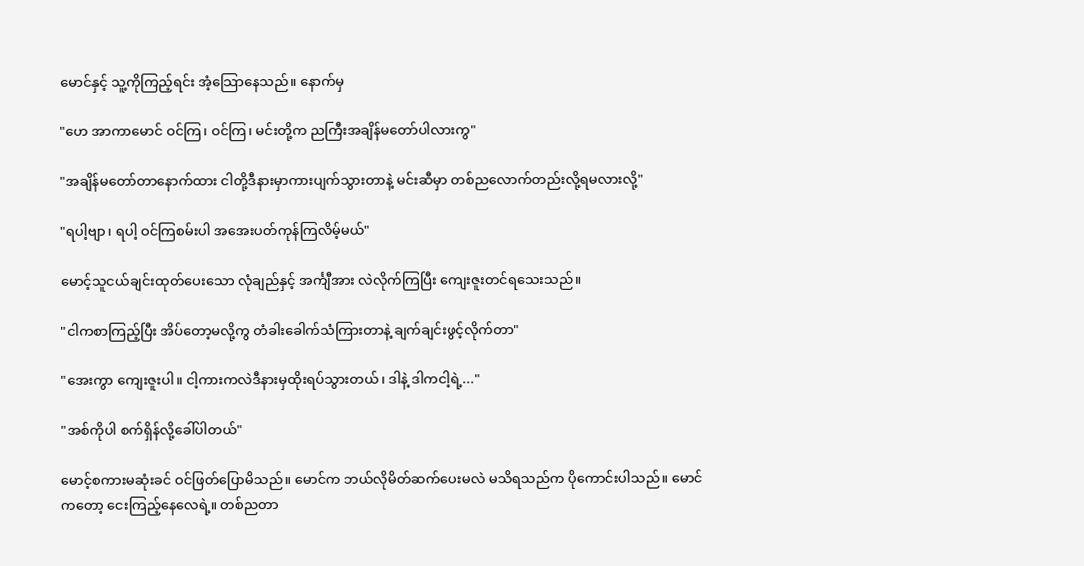မောင်နှင့် သူ့ကိုကြည့်ရင်း အံ့သြောနေသည်။ နောက်မှ

"ဟေ အာကာမောင် ဝင်ကြ၊ ဝင်ကြ၊ မင်းတို့က ညကြီးအချိန်မတော်ပါလားကွ"

"အချိန်မတော်တာနောက်ထား ငါတို့ဒီနားမှာကားပျက်သွားတာနဲ့ မင်းဆီမှာ တစ်ညလောက်တည်းလို့ရမလားလို့"

"ရပါ့ဗျာ၊ ရပါ့ ဝင်ကြစမ်းပါ အအေးပတ်ကုန်ကြလိမ့်မယ်"

မောင့်သူငယ်ချင်းထုတ်ပေးသော လုံချည်နှင့် အင်္ကျီအား လဲလိုက်ကြပြီး ကျေးဇူးတင်ရသေးသည်။

"ငါကစာကြည့်ပြီး အိပ်တော့မလို့ကွ တံခါးခေါက်သံကြားတာနဲ့ ချက်ချင်းဖွင့်လိုက်တာ"

"အေးကွာ ကျေးဇူးပါ။ ငါ့ကားကလဲဒီနားမှထိုးရပ်သွားတယ်၊ ဒါနဲ့ ဒါကငါ့ရဲ့..."

"အစ်ကိုပါ စက်ရှိန်လို့ခေါ်ပါတယ်"

မောင့်စကားမဆုံးခင် ဝင်ဖြတ်ပြောမိသည်။ မောင်က ဘယ်လိုမိတ်ဆက်ပေးမလဲ မသိရသည်က ပိုကောင်းပါသည်။ မောင်ကတော့ ငေးကြည့်နေလေရဲ့။ တစ်ညတာ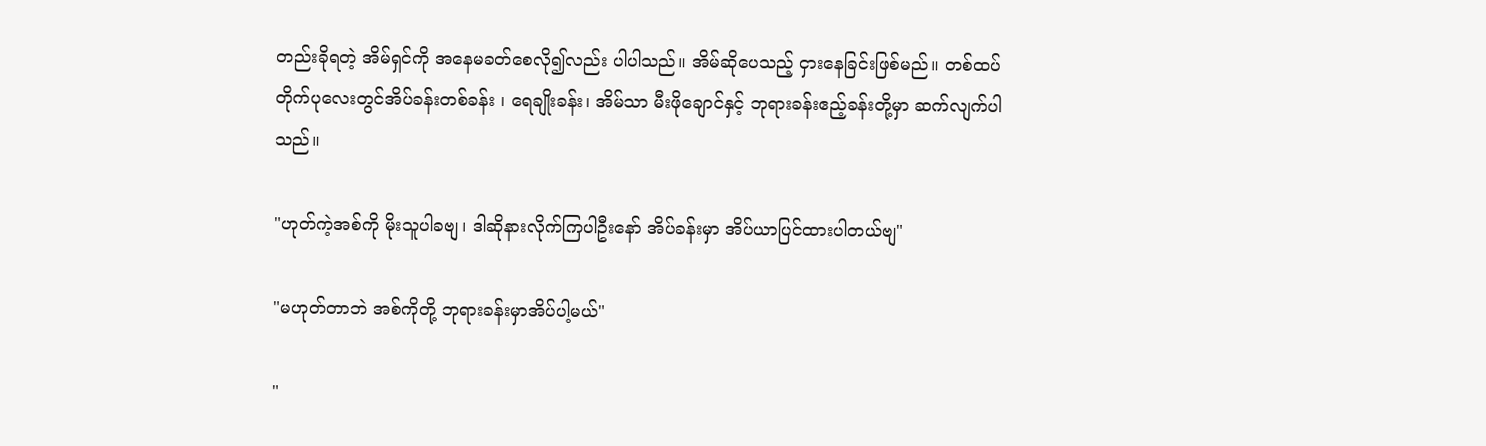တည်းခိုရတဲ့ အိမ်ရှင်ကို အနေမခတ်စေလို၍လည်း ပါပါသည်။ အိမ်ဆိုပေသည့် ငှားနေခြင်းဖြစ်မည်။ တစ်ထပ်တိုက်ပုလေးတွင်အိပ်ခန်းတစ်ခန်း ၊ ရေချိုးခန်း၊ အိမ်သာ မီးဖိုချောင်နှင့် ဘုရားခန်းဧည့်ခန်းတို့မှာ ဆက်လျက်ပါသည်။

"ဟုတ်ကဲ့အစ်ကို မိုးသူပါခဗျ၊ ဒါဆိုနားလိုက်ကြပါဦးနော် အိပ်ခန်းမှာ အိပ်ယာပြင်ထားပါတယ်ဗျ"

"မဟုတ်တာဘဲ အစ်ကိုတို့ ဘုရားခန်းမှာအိပ်ပါ့မယ်"

"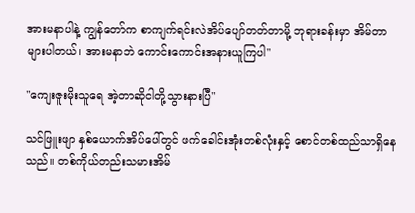အားမနာပါနဲ့ ကျွန်တော်က စာကျက်ရင်းလဲအိပ်ပျော်တတ်တာမို့ ဘုရားခန်းမှာ အိမ်တာများပါတယ်၊ အားမနာဘဲ ကောင်းကောင်းအနားယူကြပါ"

"ကျေးဇူးမိုးသူရေ အဲ့တာဆိုငါတို့သွားနားပြီ"

သင်ဖြူးဖျာ နှစ်ယောက်အိပ်ပေါ်တွင် ဖက်ခေါင်းအုံးတစ်လုံးနှင့် စောင်တစ်ထည်သာရှိနေသည်။ တစ်ကိုယ်တည်းသမားအိမ်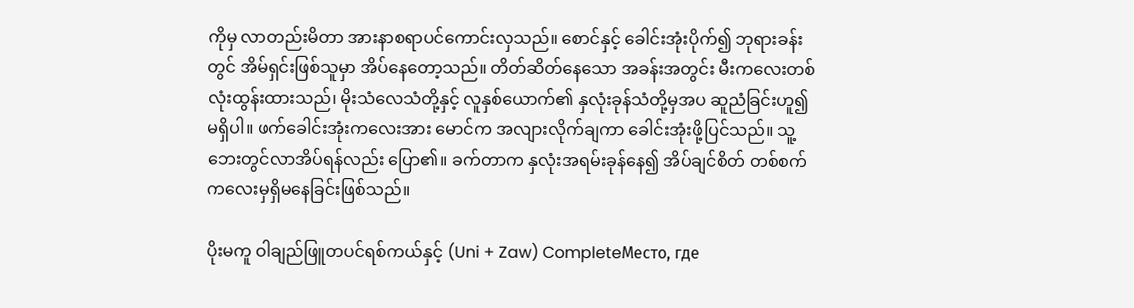ကိုမှ လာတည်းမိတာ အားနာစရာပင်ကောင်းလှသည်။ စောင်နှင့် ခေါင်းအုံးပိုက်၍ ဘုရားခန်းတွင် အိမ်ရှင်းဖြစ်သူမှာ အိပ်နေတော့သည်။ တိတ်ဆိတ်နေသော အခန်းအတွင်း မီးကလေးတစ်လုံးထွန်းထားသည်၊ မိုးသံလေသံတို့နှင့် လူနှစ်ယောက်၏ နှလုံးခုန်သံတို့မှအပ ဆူညံခြင်းဟူ၍ မရှိပါ။ ဖက်ခေါင်းအုံးကလေးအား မောင်က အလျားလိုက်ချကာ ခေါင်းအုံးဖို့ပြင်သည်။ သူ့ဘေးတွင်လာအိပ်ရန်လည်း ပြော၏။ ခက်တာက နှလုံးအရမ်းခုန်နေ၍ အိပ်ချင်စိတ် တစ်စက်ကလေးမှရှိမနေခြင်းဖြစ်သည်။

ပိုးမကူ ဝါချည်ဖြူတပင်ရစ်ကယ်နှင့် (Uni + Zaw) CompleteМесто, где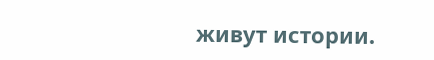живут истории.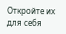Откройте их для себя